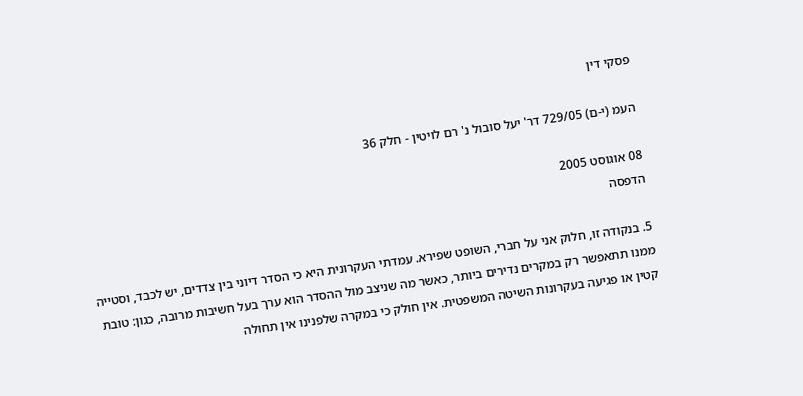פסקי דין

העמ (י-ם) 729/05 דר' יעל סובול נ' רם לויטין - חלק 36

08 אוגוסט 2005
הדפסה

5. בנקודה זו, חלוק אני על חברי, השופט שפירא. עמדתי העקרונית היא כי הסדר דיוני בין צדדים, יש לכבד, וסטייה ממנו תתאפשר רק במקרים נדירים ביותר, כאשר מה שניצב מול ההסדר הוא ערך בעל חשיבות מרובה, כגון: טובת קטין או פגיעה בעקרונות השיטה המשפטית. אין חולק כי במקרה שלפנינו אין תחולה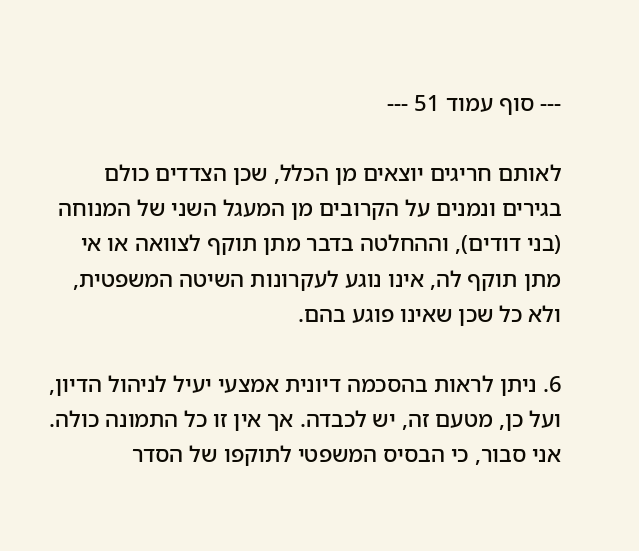--- סוף עמוד 51 ---

לאותם חריגים יוצאים מן הכלל, שכן הצדדים כולם בגירים ונמנים על הקרובים מן המעגל השני של המנוחה (בני דודים), וההחלטה בדבר מתן תוקף לצוואה או אי מתן תוקף לה, אינו נוגע לעקרונות השיטה המשפטית, ולא כל שכן שאינו פוגע בהם.

6. ניתן לראות בהסכמה דיונית אמצעי יעיל לניהול הדיון, ועל כן, מטעם זה, יש לכבדה. אך אין זו כל התמונה כולה. אני סבור, כי הבסיס המשפטי לתוקפו של הסדר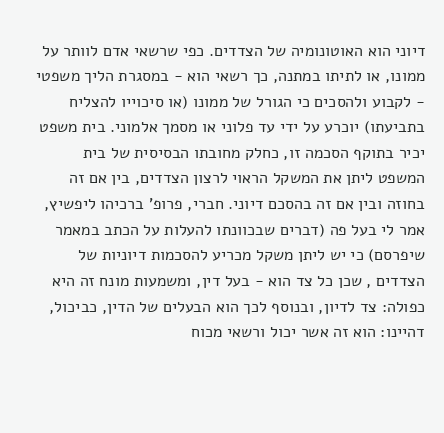דיוני הוא האוטונומיה של הצדדים. כפי שרשאי אדם לוותר על ממונו, או לתיתו במתנה, כך רשאי הוא - במסגרת הליך משפטי - לקבוע ולהסכים כי הגורל של ממונו (או סיכוייו להצליח בתביעתו) יוכרע על ידי עד פלוני או מסמך אלמוני. בית משפט יכיר בתוקף הסכמה זו, כחלק מחובתו הבסיסית של בית המשפט ליתן את המשקל הראוי לרצון הצדדים, בין אם זה בחוזה ובין אם זה בהסכם דיוני. חברי, פרופ' ברכיהו ליפשיץ, אמר לי בעל פה (דברים שבכוונתו להעלות על הכתב במאמר שיפרסם) כי יש ליתן משקל מכריע להסכמות דיוניות של הצדדים , שכן כל צד הוא - בעל דין, ומשמעות מונח זה היא כפולה: צד לדיון, ובנוסף לכך הוא הבעלים של הדין, כביכול, דהיינו: הוא זה אשר יכול ורשאי מכוח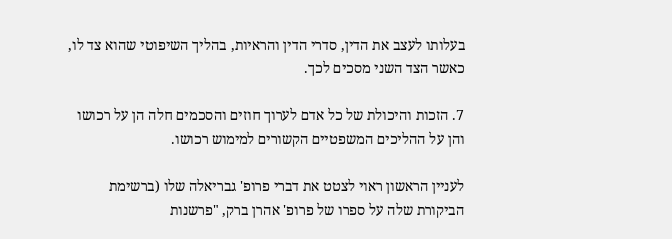בעלותו לעצב את הדין, סדרי הדין והראיות, בהליך השיפוטי שהוא צד לו, כאשר הצד השני מסכים לכך.

7. הזכות והיכולת של כל אדם לערוך חוזים והסכמים חלה הן על רכושו והן על ההליכים המשפטיים הקשורים למימוש רכושו.

לעניין הראשון ראוי לצטט את דברי פרופ' גבריאלה שלו (ברשימת הביקורת שלה על ספרו של פרופ' אהרן ברק, "פרשנות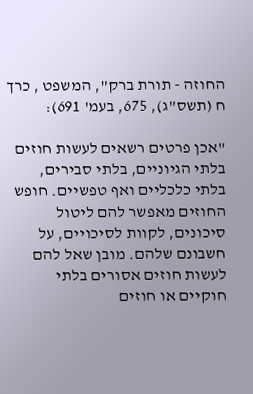החוזה - תורת ברק", המשפט , כרך ח (תשס"ג), 675, בעמ' 691):

"אכן פרטים רשאים לעשות חוזים בלתי הגיוניים, בלתי סבירים, בלתי כלכליים ואף טפשיים. חופש החוזים מאפשר להם ליטול סיכונים, לקוות לסיכויים, על חשבונם שלהם. מובן שאל להם לעשות חוזים אסורים בלתי חוקיים או חוזים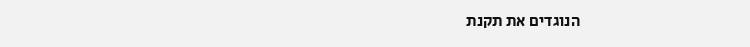הנוגדים את תקנת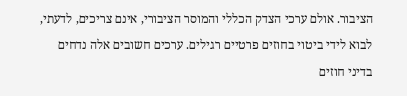הציבור. אולם ערכי הצדק הכללי והמוסר הציבורי, אינם צריכים, לדעתי, לבוא לידי ביטוי בחוזים פרטיים רגילים. ערכים חשובים אלה נדחים בדיני חוזים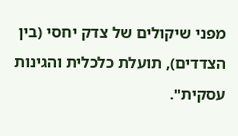מפני שיקולים של צדק יחסי (בין הצדדים), תועלת כלכלית והגינות עסקית".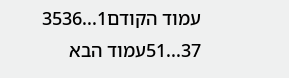עמוד הקודם1...3536
37...51עמוד הבא